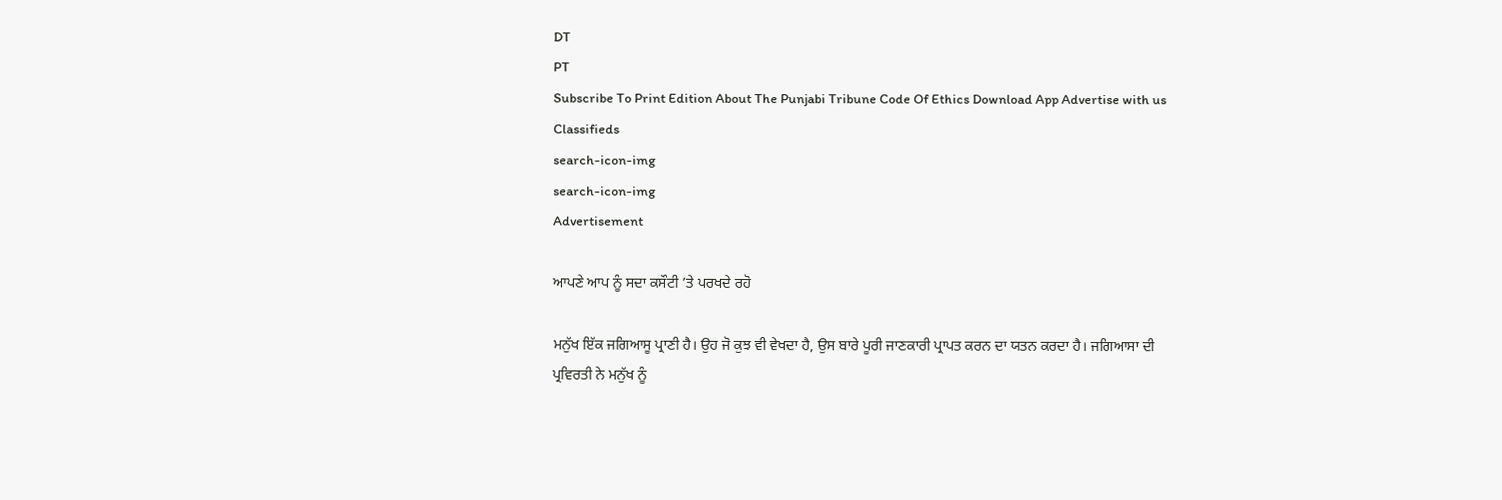DT
PT
Subscribe To Print Edition About The Punjabi Tribune Code Of Ethics Download App Advertise with us Classifieds
search-icon-img
search-icon-img
Advertisement

ਆਪਣੇ ਆਪ ਨੂੰ ਸਦਾ ਕਸੌਟੀ ’ਤੇ ਪਰਖਦੇ ਰਹੋ

ਮਨੁੱਖ ਇੱਕ ਜਗਿਆਸੂ ਪ੍ਰਾਣੀ ਹੈ। ਉਹ ਜੋ ਕੁਝ ਵੀ ਵੇਖਦਾ ਹੈ, ਉਸ ਬਾਰੇ ਪੂਰੀ ਜਾਣਕਾਰੀ ਪ੍ਰਾਪਤ ਕਰਨ ਦਾ ਯਤਨ ਕਰਦਾ ਹੈ। ਜਗਿਆਸਾ ਦੀ ਪ੍ਰਵਿਰਤੀ ਨੇ ਮਨੁੱਖ ਨੂੰ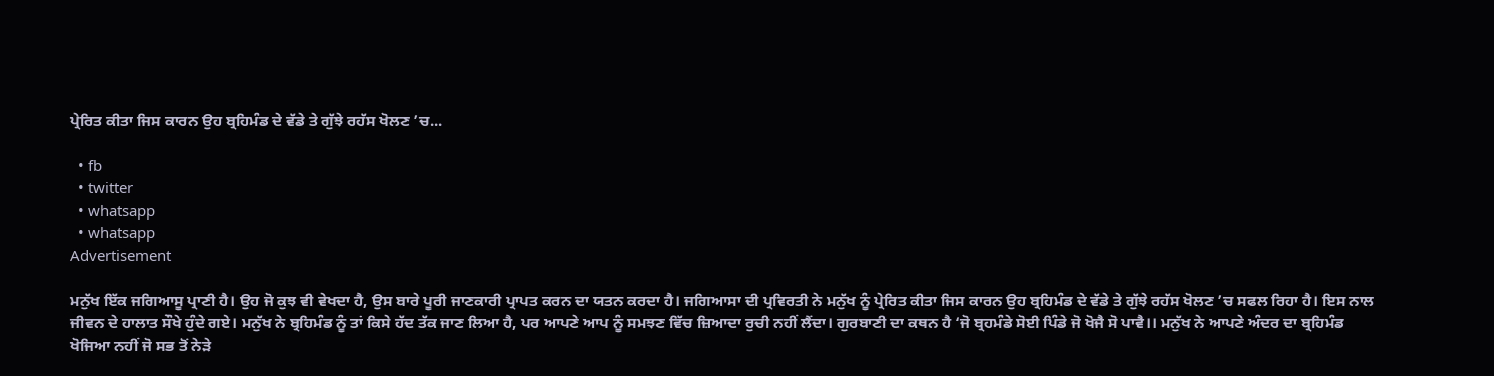ਪ੍ਰੇਰਿਤ ਕੀਤਾ ਜਿਸ ਕਾਰਨ ਉਹ ਬ੍ਰਹਿਮੰਡ ਦੇ ਵੱਡੇ ਤੇ ਗੁੱਝੇ ਰਹੱਸ ਖੋਲਣ ’ਚ...

  • fb
  • twitter
  • whatsapp
  • whatsapp
Advertisement

ਮਨੁੱਖ ਇੱਕ ਜਗਿਆਸੂ ਪ੍ਰਾਣੀ ਹੈ। ਉਹ ਜੋ ਕੁਝ ਵੀ ਵੇਖਦਾ ਹੈ, ਉਸ ਬਾਰੇ ਪੂਰੀ ਜਾਣਕਾਰੀ ਪ੍ਰਾਪਤ ਕਰਨ ਦਾ ਯਤਨ ਕਰਦਾ ਹੈ। ਜਗਿਆਸਾ ਦੀ ਪ੍ਰਵਿਰਤੀ ਨੇ ਮਨੁੱਖ ਨੂੰ ਪ੍ਰੇਰਿਤ ਕੀਤਾ ਜਿਸ ਕਾਰਨ ਉਹ ਬ੍ਰਹਿਮੰਡ ਦੇ ਵੱਡੇ ਤੇ ਗੁੱਝੇ ਰਹੱਸ ਖੋਲਣ ’ਚ ਸਫਲ ਰਿਹਾ ਹੈ। ਇਸ ਨਾਲ ਜੀਵਨ ਦੇ ਹਾਲਾਤ ਸੌਖੇ ਹੁੰਦੇ ਗਏ। ਮਨੁੱਖ ਨੇ ਬ੍ਰਹਿਮੰਡ ਨੂੰ ਤਾਂ ਕਿਸੇ ਹੱਦ ਤੱਕ ਜਾਣ ਲਿਆ ਹੈ, ਪਰ ਆਪਣੇ ਆਪ ਨੂੰ ਸਮਝਣ ਵਿੱਚ ਜ਼ਿਆਦਾ ਰੁਚੀ ਨਹੀਂ ਲੈਂਦਾ। ਗੁਰਬਾਣੀ ਦਾ ਕਥਨ ਹੈ ‘ਜੋ ਬ੍ਰਹਮੰਡੇ ਸੋਈ ਪਿੰਡੇ ਜੋ ਖੋਜੈ ਸੋ ਪਾਵੈ।। ਮਨੁੱਖ ਨੇ ਆਪਣੇ ਅੰਦਰ ਦਾ ਬ੍ਰਹਿਮੰਡ ਖੋਜਿਆ ਨਹੀਂ ਜੋ ਸਭ ਤੋਂ ਨੇੜੇ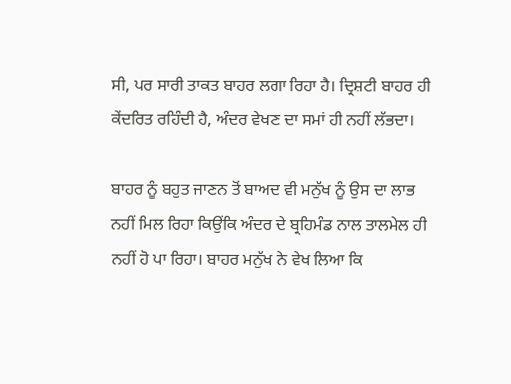ਸੀ, ਪਰ ਸਾਰੀ ਤਾਕਤ ਬਾਹਰ ਲਗਾ ਰਿਹਾ ਹੈ। ਦ੍ਰਿਸ਼ਟੀ ਬਾਹਰ ਹੀ ਕੇਂਦਰਿਤ ਰਹਿੰਦੀ ਹੈ, ਅੰਦਰ ਵੇਖਣ ਦਾ ਸਮਾਂ ਹੀ ਨਹੀਂ ਲੱਭਦਾ।

ਬਾਹਰ ਨੂੰ ਬਹੁਤ ਜਾਣਨ ਤੋਂ ਬਾਅਦ ਵੀ ਮਨੁੱਖ ਨੂੰ ਉਸ ਦਾ ਲਾਭ ਨਹੀਂ ਮਿਲ ਰਿਹਾ ਕਿਉਂਕਿ ਅੰਦਰ ਦੇ ਬ੍ਰਹਿਮੰਡ ਨਾਲ ਤਾਲਮੇਲ ਹੀ ਨਹੀਂ ਹੋ ਪਾ ਰਿਹਾ। ਬਾਹਰ ਮਨੁੱਖ ਨੇ ਵੇਖ ਲਿਆ ਕਿ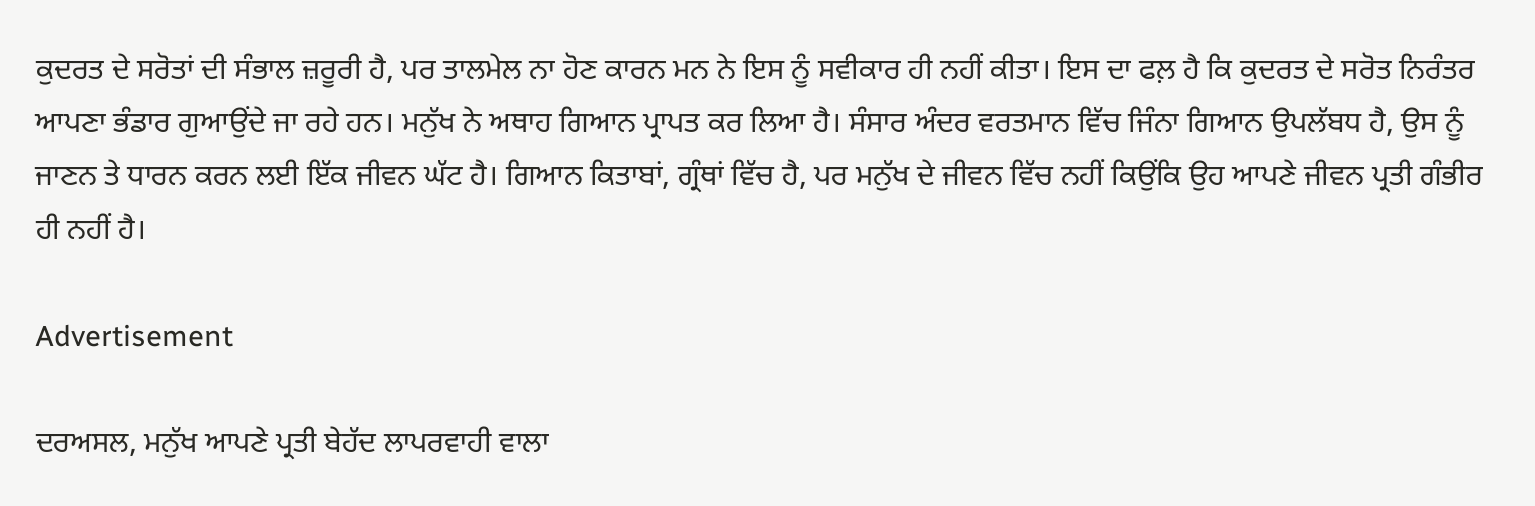ਕੁਦਰਤ ਦੇ ਸਰੋਤਾਂ ਦੀ ਸੰਭਾਲ ਜ਼ਰੂਰੀ ਹੈ, ਪਰ ਤਾਲਮੇਲ ਨਾ ਹੋਣ ਕਾਰਨ ਮਨ ਨੇ ਇਸ ਨੂੰ ਸਵੀਕਾਰ ਹੀ ਨਹੀਂ ਕੀਤਾ। ਇਸ ਦਾ ਫਲ਼ ਹੈ ਕਿ ਕੁਦਰਤ ਦੇ ਸਰੋਤ ਨਿਰੰਤਰ ਆਪਣਾ ਭੰਡਾਰ ਗੁਆਉਂਦੇ ਜਾ ਰਹੇ ਹਨ। ਮਨੁੱਖ ਨੇ ਅਥਾਹ ਗਿਆਨ ਪ੍ਰਾਪਤ ਕਰ ਲਿਆ ਹੈ। ਸੰਸਾਰ ਅੰਦਰ ਵਰਤਮਾਨ ਵਿੱਚ ਜਿੰਨਾ ਗਿਆਨ ਉਪਲੱਬਧ ਹੈ, ਉਸ ਨੂੰ ਜਾਣਨ ਤੇ ਧਾਰਨ ਕਰਨ ਲਈ ਇੱਕ ਜੀਵਨ ਘੱਟ ਹੈ। ਗਿਆਨ ਕਿਤਾਬਾਂ, ਗ੍ਰੰਥਾਂ ਵਿੱਚ ਹੈ, ਪਰ ਮਨੁੱਖ ਦੇ ਜੀਵਨ ਵਿੱਚ ਨਹੀਂ ਕਿਉਂਕਿ ਉਹ ਆਪਣੇ ਜੀਵਨ ਪ੍ਰਤੀ ਗੰਭੀਰ ਹੀ ਨਹੀਂ ਹੈ।

Advertisement

ਦਰਅਸਲ, ਮਨੁੱਖ ਆਪਣੇ ਪ੍ਰਤੀ ਬੇਹੱਦ ਲਾਪਰਵਾਹੀ ਵਾਲਾ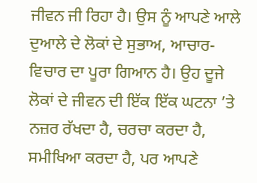ਜੀਵਨ ਜੀ ਰਿਹਾ ਹੈ। ਉਸ ਨੂੰ ਆਪਣੇ ਆਲੇ ਦੁਆਲੇ ਦੇ ਲੋਕਾਂ ਦੇ ਸੁਭਾਅ, ਆਚਾਰ- ਵਿਚਾਰ ਦਾ ਪੂਰਾ ਗਿਆਨ ਹੈ। ਉਹ ਦੂਜੇ ਲੋਕਾਂ ਦੇ ਜੀਵਨ ਦੀ ਇੱਕ ਇੱਕ ਘਟਨਾ ’ਤੇ ਨਜ਼ਰ ਰੱਖਦਾ ਹੈ, ਚਰਚਾ ਕਰਦਾ ਹੈ, ਸਮੀਖਿਆ ਕਰਦਾ ਹੈ, ਪਰ ਆਪਣੇ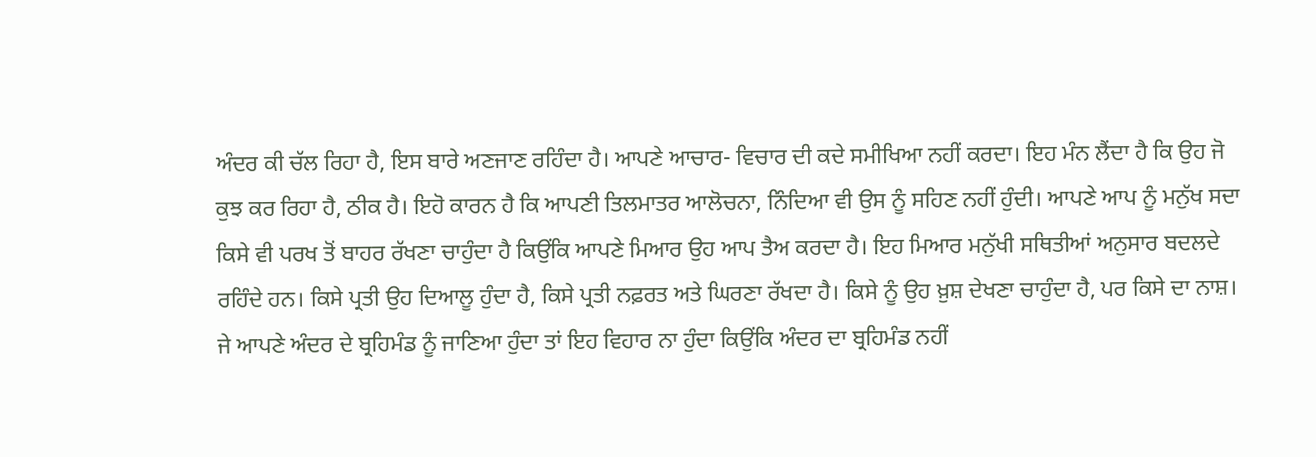ਅੰਦਰ ਕੀ ਚੱਲ ਰਿਹਾ ਹੈ, ਇਸ ਬਾਰੇ ਅਣਜਾਣ ਰਹਿੰਦਾ ਹੈ। ਆਪਣੇ ਆਚਾਰ- ਵਿਚਾਰ ਦੀ ਕਦੇ ਸਮੀਖਿਆ ਨਹੀਂ ਕਰਦਾ। ਇਹ ਮੰਨ ਲੈਂਦਾ ਹੈ ਕਿ ਉਹ ਜੋ ਕੁਝ ਕਰ ਰਿਹਾ ਹੈ, ਠੀਕ ਹੈ। ਇਹੋ ਕਾਰਨ ਹੈ ਕਿ ਆਪਣੀ ਤਿਲਮਾਤਰ ਆਲੋਚਨਾ, ਨਿੰਦਿਆ ਵੀ ਉਸ ਨੂੰ ਸਹਿਣ ਨਹੀਂ ਹੁੰਦੀ। ਆਪਣੇ ਆਪ ਨੂੰ ਮਨੁੱਖ ਸਦਾ ਕਿਸੇ ਵੀ ਪਰਖ ਤੋਂ ਬਾਹਰ ਰੱਖਣਾ ਚਾਹੁੰਦਾ ਹੈ ਕਿਉਂਕਿ ਆਪਣੇ ਮਿਆਰ ਉਹ ਆਪ ਤੈਅ ਕਰਦਾ ਹੈ। ਇਹ ਮਿਆਰ ਮਨੁੱਖੀ ਸਥਿਤੀਆਂ ਅਨੁਸਾਰ ਬਦਲਦੇ ਰਹਿੰਦੇ ਹਨ। ਕਿਸੇ ਪ੍ਰਤੀ ਉਹ ਦਿਆਲੂ ਹੁੰਦਾ ਹੈ, ਕਿਸੇ ਪ੍ਰਤੀ ਨਫ਼ਰਤ ਅਤੇ ਘਿਰਣਾ ਰੱਖਦਾ ਹੈ। ਕਿਸੇ ਨੂੰ ਉਹ ਖ਼ੁਸ਼ ਦੇਖਣਾ ਚਾਹੁੰਦਾ ਹੈ, ਪਰ ਕਿਸੇ ਦਾ ਨਾਸ਼। ਜੇ ਆਪਣੇ ਅੰਦਰ ਦੇ ਬ੍ਰਹਿਮੰਡ ਨੂੰ ਜਾਣਿਆ ਹੁੰਦਾ ਤਾਂ ਇਹ ਵਿਹਾਰ ਨਾ ਹੁੰਦਾ ਕਿਉਂਕਿ ਅੰਦਰ ਦਾ ਬ੍ਰਹਿਮੰਡ ਨਹੀਂ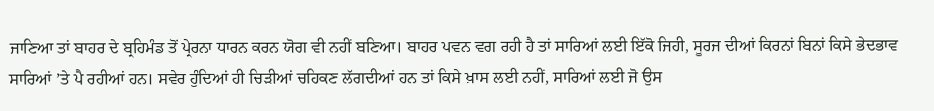ਜਾਣਿਆ ਤਾਂ ਬਾਹਰ ਦੇ ਬ੍ਰਹਿਮੰਡ ਤੋਂ ਪ੍ਰੇਰਨਾ ਧਾਰਨ ਕਰਨ ਯੋਗ ਵੀ ਨਹੀਂ ਬਣਿਆ। ਬਾਹਰ ਪਵਨ ਵਗ ਰਹੀ ਹੈ ਤਾਂ ਸਾਰਿਆਂ ਲਈ ਇੱਕੋ ਜਿਹੀ, ਸੂਰਜ ਦੀਆਂ ਕਿਰਨਾਂ ਬਿਨਾਂ ਕਿਸੇ ਭੇਦਭਾਵ ਸਾਰਿਆਂ ’ਤੇ ਪੈ ਰਹੀਆਂ ਹਨ। ਸਵੇਰ ਹੁੰਦਿਆਂ ਹੀ ਚਿੜੀਆਂ ਚਹਿਕਣ ਲੱਗਦੀਆਂ ਹਨ ਤਾਂ ਕਿਸੇ ਖ਼ਾਸ ਲਈ ਨਹੀਂ, ਸਾਰਿਆਂ ਲਈ ਜੋ ਉਸ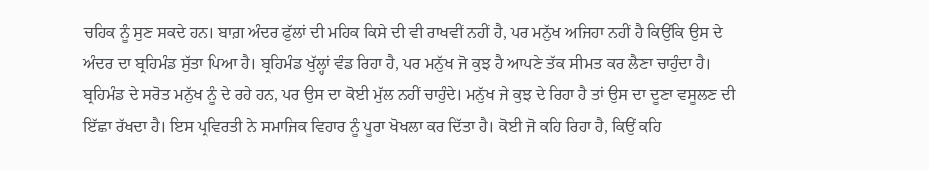ਚਹਿਕ ਨੂੰ ਸੁਣ ਸਕਦੇ ਹਨ। ਬਾਗ਼ ਅੰਦਰ ਫੁੱਲਾਂ ਦੀ ਮਹਿਕ ਕਿਸੇ ਦੀ ਵੀ ਰਾਖਵੀਂ ਨਹੀਂ ਹੈ, ਪਰ ਮਨੁੱਖ ਅਜਿਹਾ ਨਹੀਂ ਹੈ ਕਿਉਂਕਿ ਉਸ ਦੇ ਅੰਦਰ ਦਾ ਬ੍ਰਹਿਮੰਡ ਸੁੱਤਾ ਪਿਆ ਹੈ। ਬ੍ਰਹਿਮੰਡ ਖੁੱਲ੍ਹਾਂ ਵੰਡ ਰਿਹਾ ਹੈ, ਪਰ ਮਨੁੱਖ ਜੋ ਕੁਝ ਹੈ ਆਪਣੇ ਤੱਕ ਸੀਮਤ ਕਰ ਲੈਣਾ ਚਾਹੁੰਦਾ ਹੈ। ਬ੍ਰਹਿਮੰਡ ਦੇ ਸਰੋਤ ਮਨੁੱਖ ਨੂੰ ਦੇ ਰਹੇ ਹਨ, ਪਰ ਉਸ ਦਾ ਕੋਈ ਮੁੱਲ ਨਹੀਂ ਚਾਹੁੰਦੇ। ਮਨੁੱਖ ਜੇ ਕੁਝ ਦੇ ਰਿਹਾ ਹੈ ਤਾਂ ਉਸ ਦਾ ਦੂਣਾ ਵਸੂਲਣ ਦੀ ਇੱਛਾ ਰੱਖਦਾ ਹੈ। ਇਸ ਪ੍ਰਵਿਰਤੀ ਨੇ ਸਮਾਜਿਕ ਵਿਹਾਰ ਨੂੰ ਪੂਰਾ ਖੋਖਲਾ ਕਰ ਦਿੱਤਾ ਹੈ। ਕੋਈ ਜੋ ਕਹਿ ਰਿਹਾ ਹੈ, ਕਿਉਂ ਕਹਿ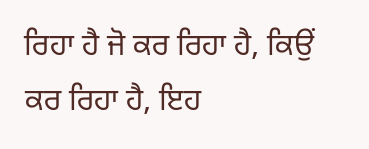ਰਿਹਾ ਹੈ ਜੋ ਕਰ ਰਿਹਾ ਹੈ, ਕਿਉਂ ਕਰ ਰਿਹਾ ਹੈ, ਇਹ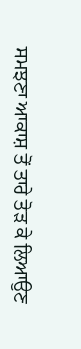ਸਮਝਣਾ ਆਕਾਸ਼ ਤੋਂ ਤਾਰੇ ਤੋੜ ਕੇ ਲਿਆਉਣ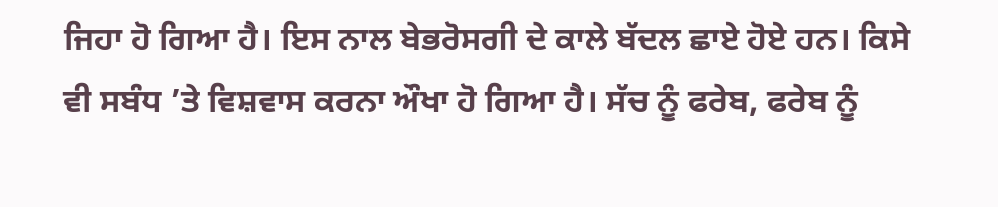ਜਿਹਾ ਹੋ ਗਿਆ ਹੈ। ਇਸ ਨਾਲ ਬੇਭਰੋਸਗੀ ਦੇ ਕਾਲੇ ਬੱਦਲ ਛਾਏ ਹੋਏ ਹਨ। ਕਿਸੇ ਵੀ ਸਬੰਧ ’ਤੇ ਵਿਸ਼ਵਾਸ ਕਰਨਾ ਔਖਾ ਹੋ ਗਿਆ ਹੈ। ਸੱਚ ਨੂੰ ਫਰੇਬ, ਫਰੇਬ ਨੂੰ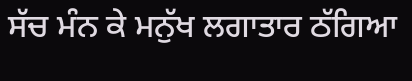ਸੱਚ ਮੰਨ ਕੇ ਮਨੁੱਖ ਲਗਾਤਾਰ ਠੱਗਿਆ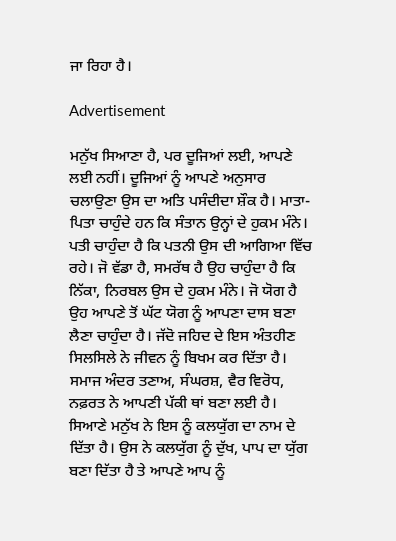ਜਾ ਰਿਹਾ ਹੈ।

Advertisement

ਮਨੁੱਖ ਸਿਆਣਾ ਹੈ, ਪਰ ਦੂਜਿਆਂ ਲਈ, ਆਪਣੇ ਲਈ ਨਹੀਂ। ਦੂਜਿਆਂ ਨੂੰ ਆਪਣੇ ਅਨੁਸਾਰ ਚਲਾਉਣਾ ਉਸ ਦਾ ਅਤਿ ਪਸੰਦੀਦਾ ਸ਼ੌਕ ਹੈ। ਮਾਤਾ-ਪਿਤਾ ਚਾਹੁੰਦੇ ਹਨ ਕਿ ਸੰਤਾਨ ਉਨ੍ਹਾਂ ਦੇ ਹੁਕਮ ਮੰਨੇ। ਪਤੀ ਚਾਹੁੰਦਾ ਹੈ ਕਿ ਪਤਨੀ ਉਸ ਦੀ ਆਗਿਆ ਵਿੱਚ ਰਹੇ। ਜੋ ਵੱਡਾ ਹੈ, ਸਮਰੱਥ ਹੈ ਉਹ ਚਾਹੁੰਦਾ ਹੈ ਕਿ ਨਿੱਕਾ, ਨਿਰਬਲ ਉਸ ਦੇ ਹੁਕਮ ਮੰਨੇ। ਜੋ ਯੋਗ ਹੈ ਉਹ ਆਪਣੇ ਤੋਂ ਘੱਟ ਯੋਗ ਨੂੰ ਆਪਣਾ ਦਾਸ ਬਣਾ ਲੈਣਾ ਚਾਹੁੰਦਾ ਹੈ। ਜੱਦੋ ਜਹਿਦ ਦੇ ਇਸ ਅੰਤਹੀਣ ਸਿਲਸਿਲੇ ਨੇ ਜੀਵਨ ਨੂੰ ਬਿਖਮ ਕਰ ਦਿੱਤਾ ਹੈ। ਸਮਾਜ ਅੰਦਰ ਤਣਾਅ, ਸੰਘਰਸ਼, ਵੈਰ ਵਿਰੋਧ, ਨਫ਼ਰਤ ਨੇ ਆਪਣੀ ਪੱਕੀ ਥਾਂ ਬਣਾ ਲਈ ਹੈ। ਸਿਆਣੇ ਮਨੁੱਖ ਨੇ ਇਸ ਨੂੰ ਕਲਯੁੱਗ ਦਾ ਨਾਮ ਦੇ ਦਿੱਤਾ ਹੈ। ਉਸ ਨੇ ਕਲਯੁੱਗ ਨੂੰ ਦੁੱਖ, ਪਾਪ ਦਾ ਯੁੱਗ ਬਣਾ ਦਿੱਤਾ ਹੈ ਤੇ ਆਪਣੇ ਆਪ ਨੂੰ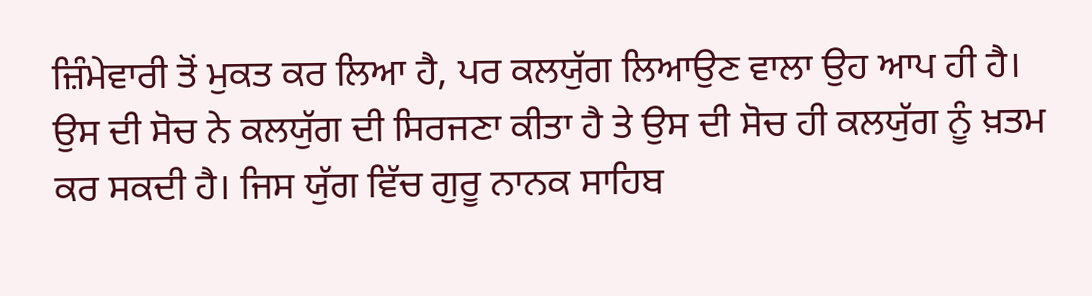ਜ਼ਿੰਮੇਵਾਰੀ ਤੋਂ ਮੁਕਤ ਕਰ ਲਿਆ ਹੈ, ਪਰ ਕਲਯੁੱਗ ਲਿਆਉਣ ਵਾਲਾ ਉਹ ਆਪ ਹੀ ਹੈ। ਉਸ ਦੀ ਸੋਚ ਨੇ ਕਲਯੁੱਗ ਦੀ ਸਿਰਜਣਾ ਕੀਤਾ ਹੈ ਤੇ ਉਸ ਦੀ ਸੋਚ ਹੀ ਕਲਯੁੱਗ ਨੂੰ ਖ਼ਤਮ ਕਰ ਸਕਦੀ ਹੈ। ਜਿਸ ਯੁੱਗ ਵਿੱਚ ਗੁਰੂ ਨਾਨਕ ਸਾਹਿਬ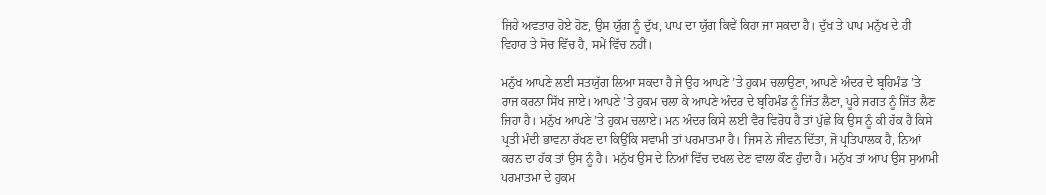ਜਿਹੇ ਅਵਤਾਰ ਹੋਏ ਹੋਣ, ਉਸ ਯੁੱਗ ਨੂੰ ਦੁੱਖ, ਪਾਪ ਦਾ ਯੁੱਗ ਕਿਵੇਂ ਕਿਹਾ ਜਾ ਸਕਦਾ ਹੈ। ਦੁੱਖ ਤੇ ਪਾਪ ਮਨੁੱਖ ਦੇ ਹੀ ਵਿਹਾਰ ਤੇ ਸੋਚ ਵਿੱਚ ਹੈ, ਸਮੇਂ ਵਿੱਚ ਨਹੀਂ।

ਮਨੁੱਖ ਆਪਣੇ ਲਈ ਸਤਯੁੱਗ ਲਿਆ ਸਕਦਾ ਹੈ ਜੇ ਉਹ ਆਪਣੇ ’ਤੇ ਹੁਕਮ ਚਲਾਉਣਾ, ਆਪਣੇ ਅੰਦਰ ਦੇ ਬ੍ਰਹਿਮੰਡ ’ਤੇ ਰਾਜ ਕਰਨਾ ਸਿੱਖ ਜਾਏ। ਆਪਣੇ ’ਤੇ ਹੁਕਮ ਚਲਾ ਕੇ ਆਪਣੇ ਅੰਦਰ ਦੇ ਬ੍ਰਹਿਮੰਡ ਨੂੰ ਜਿੱਤ ਲੈਣਾ, ਪੂਰੇ ਜਗਤ ਨੂੰ ਜਿੱਤ ਲੈਣ ਜਿਹਾ ਹੈ। ਮਨੁੱਖ ਆਪਣੇ ’ਤੇ ਹੁਕਮ ਚਲਾਏ। ਮਨ ਅੰਦਰ ਕਿਸੇ ਲਈ ਵੈਰ ਵਿਰੋਧ ਹੈ ਤਾਂ ਪੁੱਛੇ ਕਿ ਉਸ ਨੂੰ ਕੀ ਹੱਕ ਹੈ ਕਿਸੇ ਪ੍ਰਤੀ ਮੰਦੀ ਭਾਵਨਾ ਰੱਖਣ ਦਾ ਕਿਉਂਕਿ ਸਵਾਮੀ ਤਾਂ ਪਰਮਾਤਮਾ ਹੈ। ਜਿਸ ਨੇ ਜੀਵਨ ਦਿੱਤਾ, ਜੋ ਪ੍ਰਤਿਪਾਲਕ ਹੈ, ਨਿਆਂ ਕਰਨ ਦਾ ਹੱਕ ਤਾਂ ਉਸ ਨੂੰ ਹੈ। ਮਨੁੱਖ ਉਸ ਦੇ ਨਿਆਂ ਵਿੱਚ ਦਖਲ ਦੇਣ ਵਾਲਾ ਕੌਣ ਹੁੰਦਾ ਹੈ। ਮਨੁੱਖ ਤਾਂ ਆਪ ਉਸ ਸੁਆਮੀ ਪਰਮਾਤਮਾ ਦੇ ਹੁਕਮ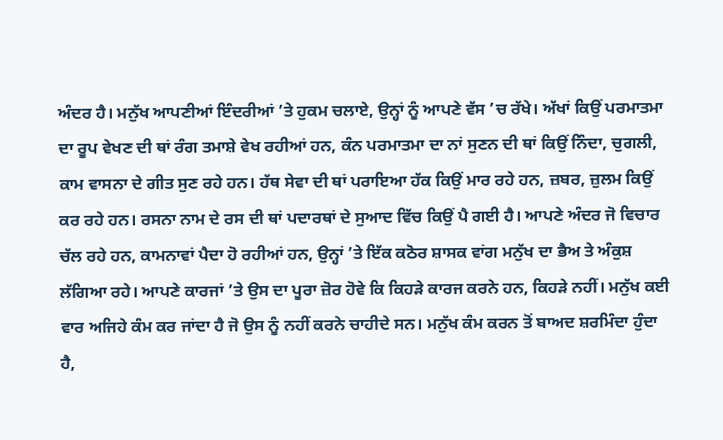ਅੰਦਰ ਹੈ। ਮਨੁੱਖ ਆਪਣੀਆਂ ਇੰਦਰੀਆਂ ’ਤੇ ਹੁਕਮ ਚਲਾਏ, ਉਨ੍ਹਾਂ ਨੂੰ ਆਪਣੇ ਵੱਸ ’ਚ ਰੱਖੇ। ਅੱਖਾਂ ਕਿਉਂ ਪਰਮਾਤਮਾ ਦਾ ਰੂਪ ਵੇਖਣ ਦੀ ਥਾਂ ਰੰਗ ਤਮਾਸ਼ੇ ਵੇਖ ਰਹੀਆਂ ਹਨ, ਕੰਨ ਪਰਮਾਤਮਾ ਦਾ ਨਾਂ ਸੁਣਨ ਦੀ ਥਾਂ ਕਿਉਂ ਨਿੰਦਾ, ਚੁਗਲੀ, ਕਾਮ ਵਾਸਨਾ ਦੇ ਗੀਤ ਸੁਣ ਰਹੇ ਹਨ। ਹੱਥ ਸੇਵਾ ਦੀ ਥਾਂ ਪਰਾਇਆ ਹੱਕ ਕਿਉਂ ਮਾਰ ਰਹੇ ਹਨ, ਜ਼ਬਰ, ਜ਼ੁਲਮ ਕਿਉਂ ਕਰ ਰਹੇ ਹਨ। ਰਸਨਾ ਨਾਮ ਦੇ ਰਸ ਦੀ ਥਾਂ ਪਦਾਰਥਾਂ ਦੇ ਸੁਆਦ ਵਿੱਚ ਕਿਉਂ ਪੈ ਗਈ ਹੈ। ਆਪਣੇ ਅੰਦਰ ਜੋ ਵਿਚਾਰ ਚੱਲ ਰਹੇ ਹਨ, ਕਾਮਨਾਵਾਂ ਪੈਦਾ ਹੋ ਰਹੀਆਂ ਹਨ, ਉਨ੍ਹਾਂ ’ਤੇ ਇੱਕ ਕਠੋਰ ਸ਼ਾਸਕ ਵਾਂਗ ਮਨੁੱਖ ਦਾ ਭੈਅ ਤੇ ਅੰਕੁਸ਼ ਲੱਗਿਆ ਰਹੇ। ਆਪਣੇ ਕਾਰਜਾਂ ’ਤੇ ਉਸ ਦਾ ਪੂਰਾ ਜ਼ੋਰ ਹੋਵੇ ਕਿ ਕਿਹੜੇ ਕਾਰਜ ਕਰਨੇ ਹਨ, ਕਿਹੜੇ ਨਹੀਂ। ਮਨੁੱਖ ਕਈ ਵਾਰ ਅਜਿਹੇ ਕੰਮ ਕਰ ਜਾਂਦਾ ਹੈ ਜੋ ਉਸ ਨੂੰ ਨਹੀਂ ਕਰਨੇ ਚਾਹੀਦੇ ਸਨ। ਮਨੁੱਖ ਕੰਮ ਕਰਨ ਤੋਂ ਬਾਅਦ ਸ਼ਰਮਿੰਦਾ ਹੁੰਦਾ ਹੈ,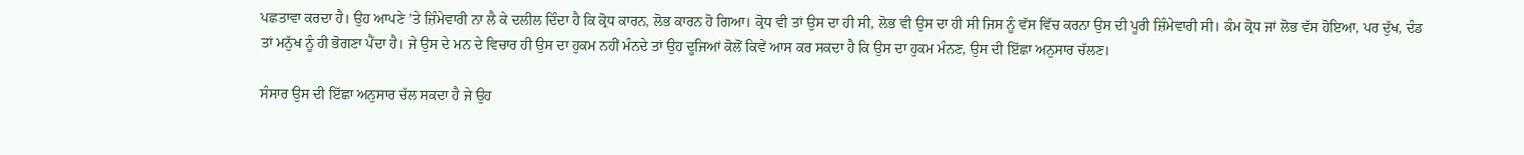ਪਛਤਾਵਾ ਕਰਦਾ ਹੈ। ਉਹ ਆਪਣੇ ’ਤੇ ਜ਼ਿੰਮੇਵਾਰੀ ਨਾ ਲੈ ਕੇ ਦਲੀਲ ਦਿੰਦਾ ਹੈ ਕਿ ਕ੍ਰੋਧ ਕਾਰਨ, ਲੋਭ ਕਾਰਨ ਹੋ ਗਿਆ। ਕ੍ਰੋਧ ਵੀ ਤਾਂ ਉਸ ਦਾ ਹੀ ਸੀ, ਲੋਭ ਵੀ ਉਸ ਦਾ ਹੀ ਸੀ ਜਿਸ ਨੂੰ ਵੱਸ ਵਿੱਚ ਕਰਨਾ ਉਸ ਦੀ ਪੂਰੀ ਜ਼ਿੰਮੇਵਾਰੀ ਸੀ। ਕੰਮ ਕ੍ਰੋਧ ਜਾਂ ਲੋਭ ਵੱਸ ਹੋਇਆ, ਪਰ ਦੁੱਖ, ਦੰਡ ਤਾਂ ਮਨੁੱਖ ਨੂੰ ਹੀ ਭੋਗਣਾ ਪੈਂਦਾ ਹੈ। ਜੇ ਉਸ ਦੇ ਮਨ ਦੇ ਵਿਚਾਰ ਹੀ ਉਸ ਦਾ ਹੁਕਮ ਨਹੀਂ ਮੰਨਦੇ ਤਾਂ ਉਹ ਦੂਜਿਆਂ ਕੋਲੋਂ ਕਿਵੇਂ ਆਸ ਕਰ ਸਕਦਾ ਹੈ ਕਿ ਉਸ ਦਾ ਹੁਕਮ ਮੰਨਣ, ਉਸ ਦੀ ਇੱਛਾ ਅਨੁਸਾਰ ਚੱਲਣ।

ਸੰਸਾਰ ਉਸ ਦੀ ਇੱਛਾ ਅਨੁਸਾਰ ਚੱਲ ਸਕਦਾ ਹੈ ਜੇ ਉਹ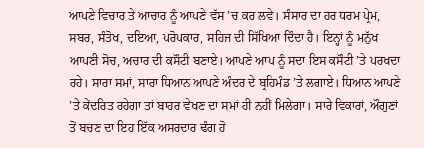ਆਪਣੇ ਵਿਚਾਰ ਤੇ ਆਚਾਰ ਨੂੰ ਆਪਣੇ ਵੱਸ ’ਚ ਕਰ ਲਵੇ। ਸੰਸਾਰ ਦਾ ਹਰ ਧਰਮ ਪ੍ਰੇਮ, ਸਬਰ, ਸੰਤੋਖ, ਦਇਆ, ਪਰੋਪਕਾਰ, ਸਹਿਜ ਦੀ ਸਿੱਖਿਆ ਦਿੰਦਾ ਹੈ। ਇਨ੍ਹਾਂ ਨੂੰ ਮਨੁੱਖ ਆਪਣੀ ਸੋਚ, ਅਚਾਰ ਦੀ ਕਸੌਟੀ ਬਣਾਏ। ਆਪਣੇ ਆਪ ਨੂੰ ਸਦਾ ਇਸ ਕਸੌਟੀ ’ਤੇ ਪਰਖਦਾ ਰਹੇ। ਸਾਰਾ ਸਮਾਂ, ਸਾਰਾ ਧਿਆਨ ਆਪਣੇ ਅੰਦਰ ਦੇ ਬ੍ਰਹਿਮੰਡ ’ਤੇ ਲਗਾਏ। ਧਿਆਨ ਆਪਣੇ ’ਤੇ ਕੇਂਦਰਿਤ ਰਹੇਗਾ ਤਾਂ ਬਾਹਰ ਵੇਖਣ ਦਾ ਸਮਾਂ ਹੀ ਨਹੀਂ ਮਿਲੇਗਾ। ਸਾਰੇ ਵਿਕਾਰਾਂ, ਔਗੁਣਾਂ ਤੋਂ ਬਚਣ ਦਾ ਇਹ ਇੱਕ ਅਸਰਦਾਰ ਢੰਗ ਹੋ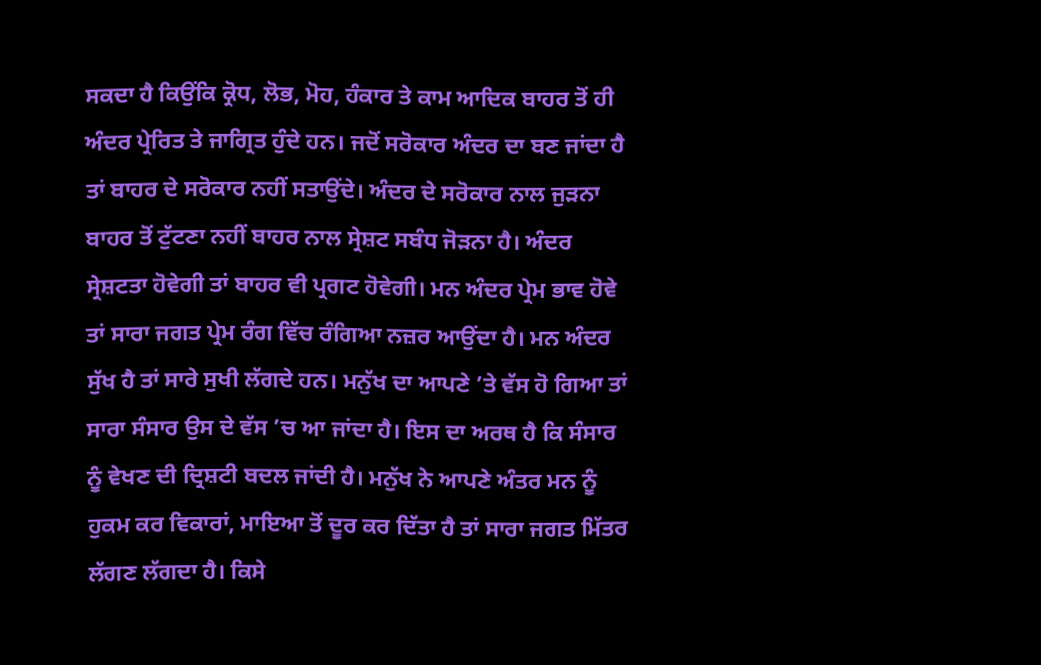ਸਕਦਾ ਹੈ ਕਿਉਂਕਿ ਕ੍ਰੋਧ, ਲੋਭ, ਮੋਹ, ਹੰਕਾਰ ਤੇ ਕਾਮ ਆਦਿਕ ਬਾਹਰ ਤੋਂ ਹੀ ਅੰਦਰ ਪ੍ਰੇਰਿਤ ਤੇ ਜਾਗ੍ਰਿਤ ਹੁੰਦੇ ਹਨ। ਜਦੋਂ ਸਰੋਕਾਰ ਅੰਦਰ ਦਾ ਬਣ ਜਾਂਦਾ ਹੈ ਤਾਂ ਬਾਹਰ ਦੇ ਸਰੋਕਾਰ ਨਹੀਂ ਸਤਾਉਂਦੇ। ਅੰਦਰ ਦੇ ਸਰੋਕਾਰ ਨਾਲ ਜੁੜਨਾ ਬਾਹਰ ਤੋਂ ਟੁੱਟਣਾ ਨਹੀਂ ਬਾਹਰ ਨਾਲ ਸ੍ਰੇਸ਼ਟ ਸਬੰਧ ਜੋੜਨਾ ਹੈ। ਅੰਦਰ ਸ੍ਰੇਸ਼ਟਤਾ ਹੋਵੇਗੀ ਤਾਂ ਬਾਹਰ ਵੀ ਪ੍ਰਗਟ ਹੋਵੇਗੀ। ਮਨ ਅੰਦਰ ਪ੍ਰੇਮ ਭਾਵ ਹੋਵੇ ਤਾਂ ਸਾਰਾ ਜਗਤ ਪ੍ਰੇਮ ਰੰਗ ਵਿੱਚ ਰੰਗਿਆ ਨਜ਼ਰ ਆਉਂਦਾ ਹੈ। ਮਨ ਅੰਦਰ ਸੁੱਖ ਹੈ ਤਾਂ ਸਾਰੇ ਸੁਖੀ ਲੱਗਦੇ ਹਨ। ਮਨੁੱਖ ਦਾ ਆਪਣੇ ’ਤੇ ਵੱਸ ਹੋ ਗਿਆ ਤਾਂ ਸਾਰਾ ਸੰਸਾਰ ਉਸ ਦੇ ਵੱਸ ’ਚ ਆ ਜਾਂਦਾ ਹੈ। ਇਸ ਦਾ ਅਰਥ ਹੈ ਕਿ ਸੰਸਾਰ ਨੂੰ ਵੇਖਣ ਦੀ ਦ੍ਰਿਸ਼ਟੀ ਬਦਲ ਜਾਂਦੀ ਹੈ। ਮਨੁੱਖ ਨੇ ਆਪਣੇ ਅੰਤਰ ਮਨ ਨੂੰ ਹੁਕਮ ਕਰ ਵਿਕਾਰਾਂ, ਮਾਇਆ ਤੋਂ ਦੂਰ ਕਰ ਦਿੱਤਾ ਹੈ ਤਾਂ ਸਾਰਾ ਜਗਤ ਮਿੱਤਰ ਲੱਗਣ ਲੱਗਦਾ ਹੈ। ਕਿਸੇ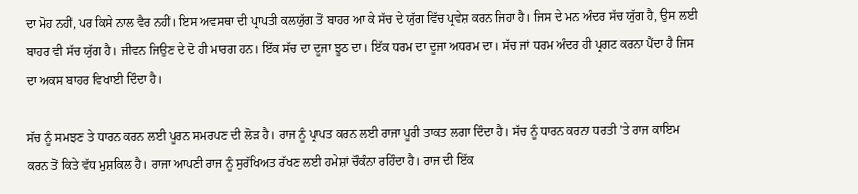ਦਾ ਮੋਹ ਨਹੀਂ, ਪਰ ਕਿਸੇ ਨਾਲ ਵੈਰ ਨਹੀਂ। ਇਸ ਅਵਸਥਾ ਦੀ ਪ੍ਰਾਪਤੀ ਕਲਯੁੱਗ ਤੋਂ ਬਾਹਰ ਆ ਕੇ ਸੱਚ ਦੇ ਯੁੱਗ ਵਿੱਚ ਪ੍ਰਵੇਸ਼ ਕਰਨ ਜਿਹਾ ਹੈ। ਜਿਸ ਦੇ ਮਨ ਅੰਦਰ ਸੱਚ ਯੁੱਗ ਹੈ, ਉਸ ਲਈ ਬਾਹਰ ਵੀ ਸੱਚ ਯੁੱਗ ਹੈ। ਜੀਵਨ ਜਿਉਣ ਦੇ ਦੋ ਹੀ ਮਾਰਗ ਹਨ। ਇੱਕ ਸੱਚ ਦਾ ਦੂਜਾ ਝੂਠ ਦਾ। ਇੱਕ ਧਰਮ ਦਾ ਦੂਜਾ ਅਧਰਮ ਦਾ। ਸੱਚ ਜਾਂ ਧਰਮ ਅੰਦਰ ਹੀ ਪ੍ਰਗਟ ਕਰਨਾ ਪੈਂਦਾ ਹੈ ਜਿਸ ਦਾ ਅਕਸ ਬਾਹਰ ਵਿਖਾਈ ਦਿੰਦਾ ਹੈ।

ਸੱਚ ਨੂੰ ਸਮਝਣ ਤੇ ਧਾਰਨ ਕਰਨ ਲਈ ਪੂਰਨ ਸਮਰਪਣ ਦੀ ਲੋੜ ਹੈ। ਰਾਜ ਨੂੰ ਪ੍ਰਾਪਤ ਕਰਨ ਲਈ ਰਾਜਾ ਪੂਰੀ ਤਾਕਤ ਲਗਾ ਦਿੰਦਾ ਹੈ। ਸੱਚ ਨੂੰ ਧਾਰਨ ਕਰਨਾ ਧਰਤੀ ’ਤੇ ਰਾਜ ਕਾਇਮ ਕਰਨ ਤੋਂ ਕਿਤੇ ਵੱਧ ਮੁਸ਼ਕਿਲ ਹੈ। ਰਾਜਾ ਆਪਣੀ ਰਾਜ ਨੂੰ ਸੁਰੱਖਿਅਤ ਰੱਖਣ ਲਈ ਹਮੇਸ਼ਾਂ ਚੌਕੰਨਾ ਰਹਿੰਦਾ ਹੈ। ਰਾਜ ਦੀ ਇੱਕ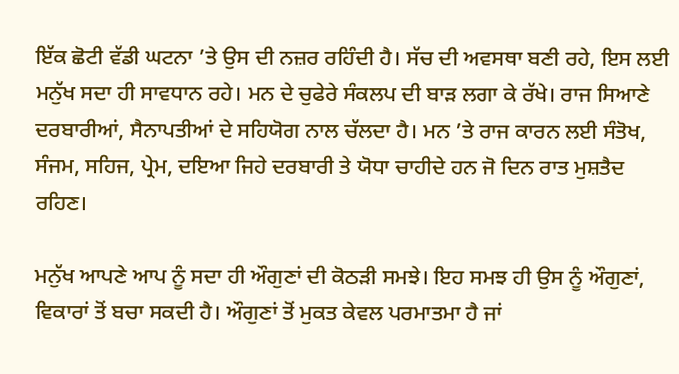ਇੱਕ ਛੋਟੀ ਵੱਡੀ ਘਟਨਾ ’ਤੇ ਉਸ ਦੀ ਨਜ਼ਰ ਰਹਿੰਦੀ ਹੈ। ਸੱਚ ਦੀ ਅਵਸਥਾ ਬਣੀ ਰਹੇ, ਇਸ ਲਈ ਮਨੁੱਖ ਸਦਾ ਹੀ ਸਾਵਧਾਨ ਰਹੇ। ਮਨ ਦੇ ਚੁਫੇਰੇ ਸੰਕਲਪ ਦੀ ਬਾੜ ਲਗਾ ਕੇ ਰੱਖੇ। ਰਾਜ ਸਿਆਣੇ ਦਰਬਾਰੀਆਂ, ਸੈਨਾਪਤੀਆਂ ਦੇ ਸਹਿਯੋਗ ਨਾਲ ਚੱਲਦਾ ਹੈ। ਮਨ ’ਤੇ ਰਾਜ ਕਾਰਨ ਲਈ ਸੰਤੋਖ, ਸੰਜਮ, ਸਹਿਜ, ਪ੍ਰੇਮ, ਦਇਆ ਜਿਹੇ ਦਰਬਾਰੀ ਤੇ ਯੋਧਾ ਚਾਹੀਦੇ ਹਨ ਜੋ ਦਿਨ ਰਾਤ ਮੁਸ਼ਤੈਦ ਰਹਿਣ।

ਮਨੁੱਖ ਆਪਣੇ ਆਪ ਨੂੰ ਸਦਾ ਹੀ ਔਗੁਣਾਂ ਦੀ ਕੋਠੜੀ ਸਮਝੇ। ਇਹ ਸਮਝ ਹੀ ਉਸ ਨੂੰ ਔਗੁਣਾਂ, ਵਿਕਾਰਾਂ ਤੋਂ ਬਚਾ ਸਕਦੀ ਹੈ। ਔਗੁਣਾਂ ਤੋਂ ਮੁਕਤ ਕੇਵਲ ਪਰਮਾਤਮਾ ਹੈ ਜਾਂ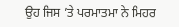ਉਹ ਜਿਸ ’ਤੇ ਪਰਮਾਤਮਾ ਨੇ ਮਿਹਰ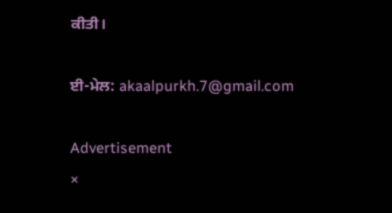ਕੀਤੀ।

ਈ-ਮੇਲ: akaalpurkh.7@gmail.com

Advertisement
×